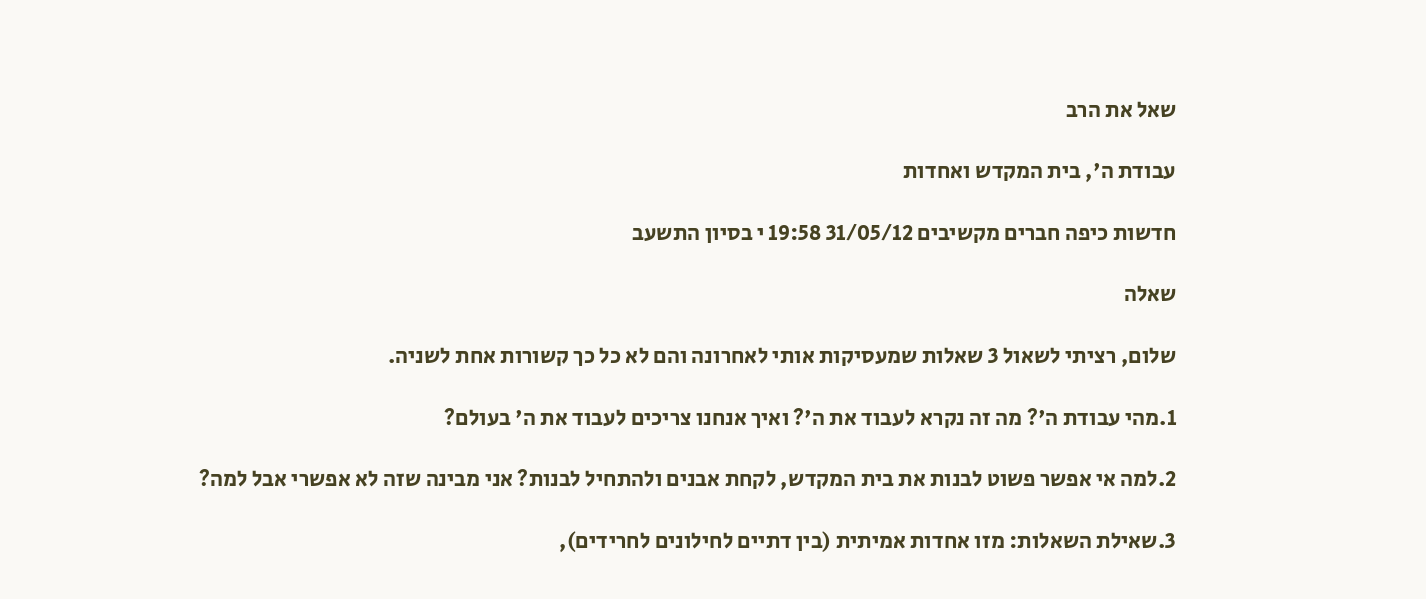שאל את הרב

עבודת ה', בית המקדש ואחדות

חדשות כיפה חברים מקשיבים 31/05/12 19:58 י בסיון התשעב

שאלה

שלום, רציתי לשאול 3 שאלות שמעסיקות אותי לאחרונה והם לא כל כך קשורות אחת לשניה.

1.מהי עבודת ה'? מה זה נקרא לעבוד את ה'? ואיך אנחנו צריכים לעבוד את ה' בעולם?

2.למה אי אפשר פשוט לבנות את בית המקדש, לקחת אבנים ולהתחיל לבנות? אני מבינה שזה לא אפשרי אבל למה?

3.שאילת השאלות: מזו אחדות אמיתית (בין דתיים לחילונים לחרידים),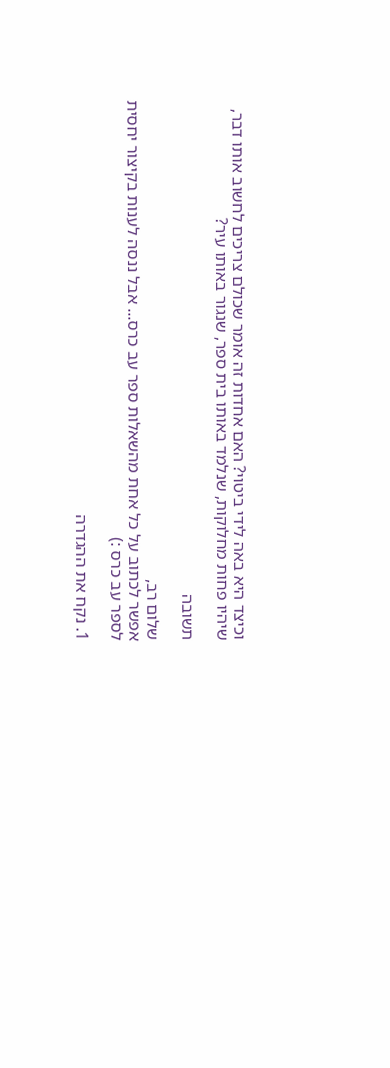וכיצד היא באה לידי ביטוי? האם אחדות זה אומר שכולם צריכים לחשוב אותו דבר, שיהיו פחות מחלוקות, שנלמד באותו בית ספר, שנגור באותו עיר?

תשובה

שלום רב,
אפשר לכתוב על כל אחת מהשאלות ספר עב כרס... אבל ננסה לענות בקיצור יחסית לספר עב כרס :)

1. נקח את ההגדרה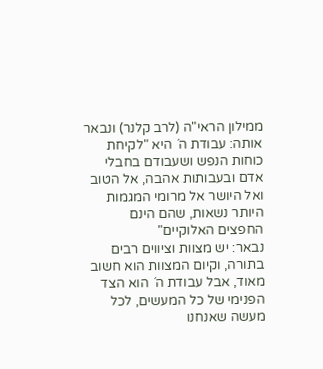ממילון הראי"ה (לרב קלנר) ונבאר אותה: עבודת ה´ היא "לקיחת כוחות הנפש ושעבודם בחבלי אדם ובעבותות אהבה, אל הטוב ואל היושר אל מרומי המגמות היותר נשאות, שהם הינם החפצים האלוקיים"
נבאר: יש מצוות וציווים רבים בתורה, וקיום המצוות הוא חשוב מאוד, אבל עבודת ה´ הוא הצד הפנימי של כל המעשים, לכל מעשה שאנחנו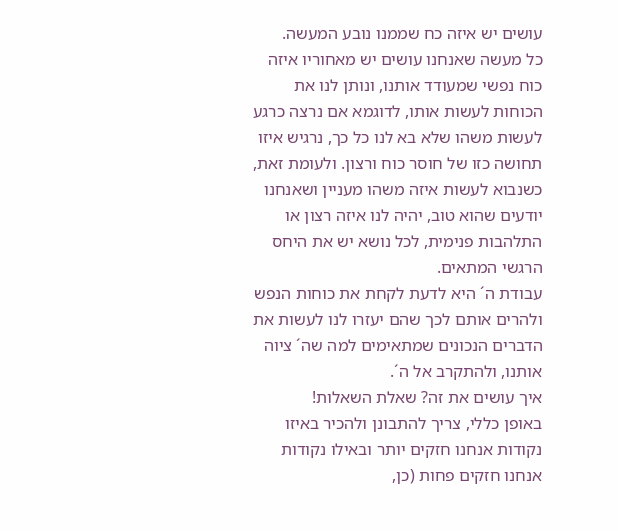עושים יש איזה כח שממנו נובע המעשה.
כל מעשה שאנחנו עושים יש מאחוריו איזה כוח נפשי שמעודד אותנו, ונותן לנו את הכוחות לעשות אותו, לדוגמא אם נרצה כרגע לעשות משהו שלא בא לנו כל כך, נרגיש איזו תחושה כזו של חוסר כוח ורצון. ולעומת זאת, כשנבוא לעשות איזה משהו מעניין ושאנחנו יודעים שהוא טוב, יהיה לנו איזה רצון או התלהבות פנימית, לכל נושא יש את היחס הרגשי המתאים.
עבודת ה´ היא לדעת לקחת את כוחות הנפש ולהרים אותם לכך שהם יעזרו לנו לעשות את הדברים הנכונים שמתאימים למה שה´ ציוה אותנו, ולהתקרב אל ה´.
איך עושים את זה? שאלת השאלות!
באופן כללי, צריך להתבונן ולהכיר באיזו נקודות אנחנו חזקים יותר ובאילו נקודות אנחנו חזקים פחות (כן,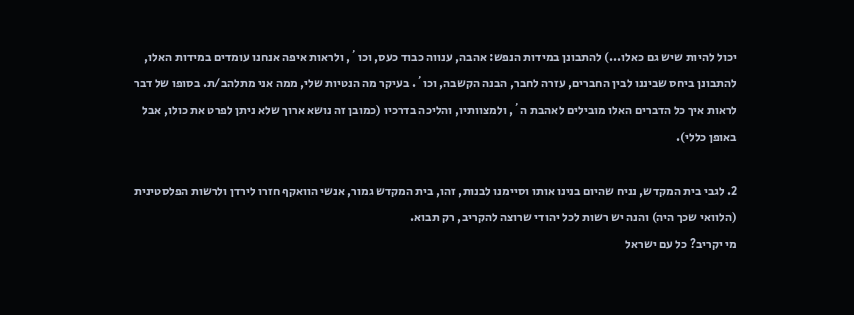יכול להיות שיש גם כאלו...) להתבונן במידות הנפש: אהבה, ענווה כבוד כעס, וכו´, ולראות איפה אנחנו עומדים במידות האלו, להתבונן ביחס שביננו לבין החברים, עזרה לחבר, הבנה הקשבה, וכו´. בעיקר מה הנטיות שלי, ממה אני מתלהב/ת. בסופו של דבר לראות איך כל הדברים האלו מובילים לאהבת ה´, ולמצוותיו, והליכה בדרכיו (כמובן זה נושא ארוך שלא ניתן לפרט את כולו, אבל באופן כללי).

2. לגבי בית המקדש, נניח שהיום בנינו אותו וסיימנו לבנות, זהו, בית המקדש גמור, אנשי הוואקף חזרו לירדן ולרשות הפלסטינית (הלוואי שכך היה) והנה יש רשות לכל יהודי שרוצה להקריב, רק תבוא.
מי יקריב? כל עם ישראל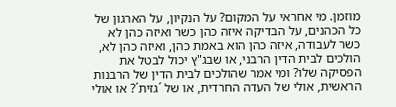מוזמן. מי אחראי על המקום? על הנקיון, על הארגון של כל הכהנים, על הבדיקה איזה כהן כשר ואיזה כהן לא כשר לעבודה, איזה כהן הוא באמת כהן, ואיזה כהן לא, הולכים לבית הדין הרבני, או שבג"ץ יכול לבטל את הפסיקה שלו? ומי אמר שהולכים לבית הדין של הרבנות הראשית, אולי של העדה החרדית, או של ´גזית´? או אולי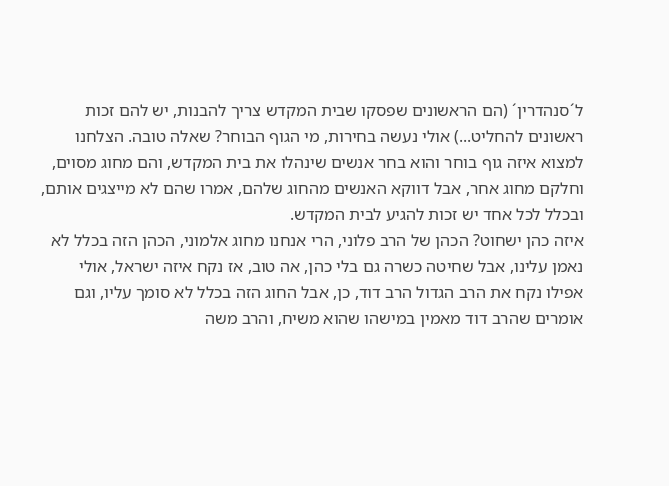ל´סנהדרין´ (הם הראשונים שפסקו שבית המקדש צריך להבנות, יש להם זכות ראשונים להחליט...) אולי נעשה בחירות, מי הגוף הבוחר? שאלה טובה. הצלחנו למצוא איזה גוף בוחר והוא בחר אנשים שינהלו את בית המקדש, והם מחוג מסוים, וחלקם מחוג אחר, אבל דווקא האנשים מהחוג שלהם, אמרו שהם לא מייצגים אותם, ובכלל לכל אחד יש זכות להגיע לבית המקדש.
איזה כהן ישחוט? הכהן של הרב פלוני, הרי אנחנו מחוג אלמוני, הכהן הזה בכלל לא נאמן עלינו, אבל שחיטה כשרה גם בלי כהן, אה טוב, אז נקח איזה ישראל, אולי אפילו נקח את הרב הגדול הרב דוד, כן, אבל החוג הזה בכלל לא סומך עליו, וגם אומרים שהרב דוד מאמין במישהו שהוא משיח, והרב משה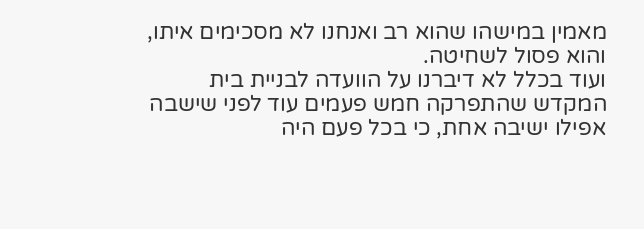מאמין במישהו שהוא רב ואנחנו לא מסכימים איתו, והוא פסול לשחיטה.
ועוד בכלל לא דיברנו על הוועדה לבניית בית המקדש שהתפרקה חמש פעמים עוד לפני שישבה אפילו ישיבה אחת, כי בכל פעם היה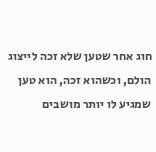חוג אחר שטען שלא זכה לייצוג הולם, וכשהוא זכה, הוא טען שמגיע לו יותר מושבים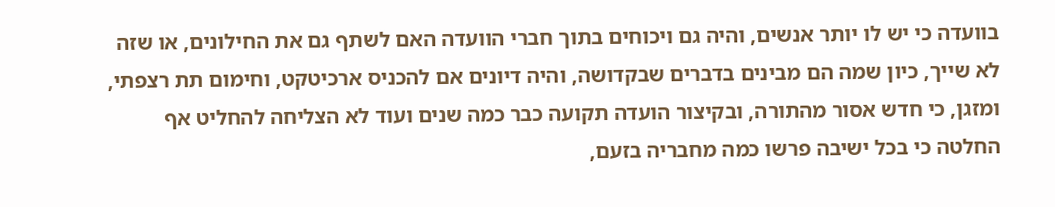בוועדה כי יש לו יותר אנשים, והיה גם ויכוחים בתוך חברי הוועדה האם לשתף גם את החילונים, או שזה לא שייך, כיון שמה הם מבינים בדברים שבקדושה, והיה דיונים אם להכניס ארכיטקט, וחימום תת רצפתי, ומזגן, כי חדש אסור מהתורה, ובקיצור הועדה תקועה כבר כמה שנים ועוד לא הצליחה להחליט אף החלטה כי בכל ישיבה פרשו כמה מחבריה בזעם,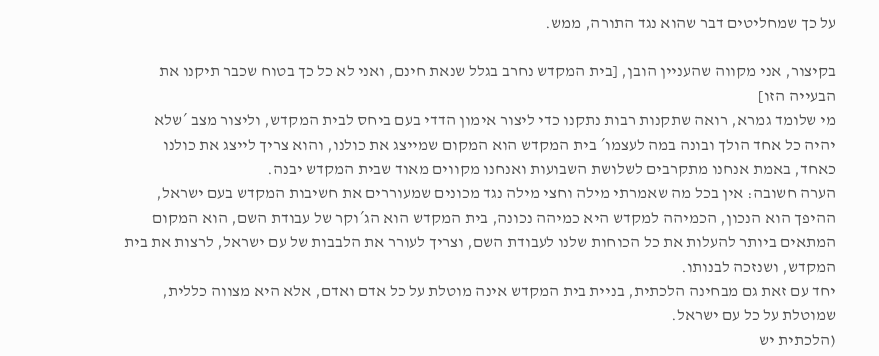על כך שמחליטים דבר שהוא נגד התורה, ממש.

בקיצור, אני מקווה שהעניין הובן, [בית המקדש נחרב בגלל שנאת חינם, ואני לא כל כך בטוח שכבר תיקנו את הבעייה הזו]
מי שלומד גמרא, רואה שתקנות רבות נתקנו כדי ליצור אימון הדדי בעם ביחס לבית המקדש, וליצור מצב ´שלא יהיה כל אחד הולך ובונה במה לעצמו´ בית המקדש הוא המקום שמייצג את כולנו, והוא צריך לייצג את כולנו כאחד, באמת אנחנו מתקרבים לשלושת השבועות ואנחנו מקווים מאוד שבית המקדש יבנה.
הערה חשובה: אין בכל מה שאמרתי מילה וחצי מילה נגד מכונים שמעוררים את חשיבות המקדש בעם ישראל, ההיפך הוא הנכון, הכמיהה למקדש היא כמיהה נכונה, בית המקדש הוא הג´וקר של עבודת השם, הוא המקום המתאים ביותר להעלות את כל הכוחות שלנו לעבודת השם, וצריך לעורר את הלבבות של עם ישראל, לרצות את בית המקדש, ושנזכה לבנותו.
יחד עם זאת גם מבחינה הלכתית, בניית בית המקדש אינה מוטלת על כל אדם ואדם, אלא היא מצווה כללית, שמוטלת על כל עם ישראל.
(הלכתית יש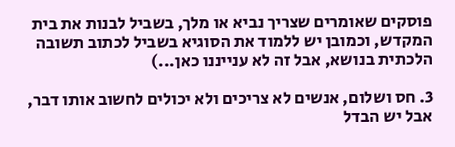פוסקים שאומרים שצריך נביא או מלך, בשביל לבנות את בית המקדש, וכמובן יש ללמוד את הסוגיא בשביל לכתוב תשובה הלכתית בנושא, אבל זה לא ענייננו כאן...)

3. חס ושלום, אנשים לא צריכים ולא יכולים לחשוב אותו דבר, אבל יש הבדל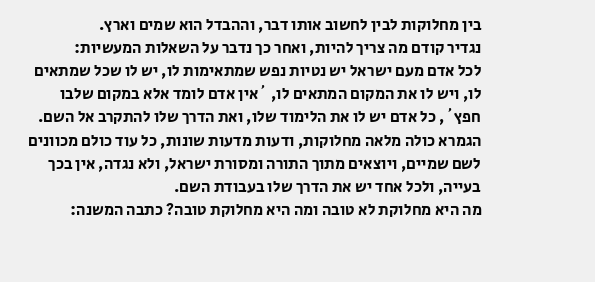בין מחלוקות לבין לחשוב אותו דבר, וההבדל הוא שמים וארץ.
נגדיר קודם מה צריך להיות, ואחר כך נדבר על השאלות המעשיות:
לכל אדם מעם ישראל יש נטיות נפש שמתאימות לו, יש לו שכל שמתאים לו, ויש לו את המקום המתאים לו, ´אין אדם לומד אלא במקום שלבו חפץ´, כל אדם יש לו את הלימוד שלו, ואת הדרך שלו להתקרב אל השם.
הגמרא כולה מלאה מחלוקות, ודעות מדעות שונות, כל עוד כולם מכוונים לשם שמיים, ויוצאים מתוך התורה ומסורת ישראל, ולא נגדה, אין בכך בעייה, ולכל אחד יש את הדרך שלו בעבודת השם.
מה היא מחלוקת לא טובה ומה היא מחלוקת טובה? כתבה המשנה: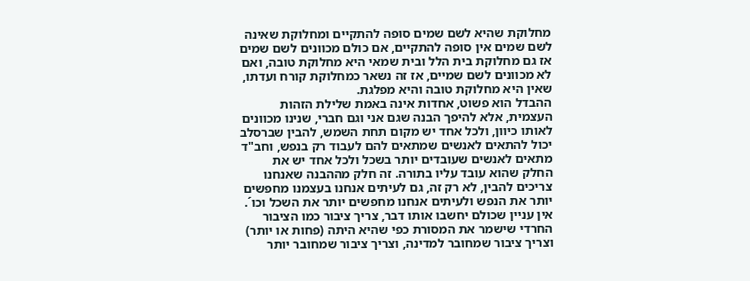מחלוקת שהיא לשם שמים סופה להתקיים ומחלוקת שאינה לשם שמים אין סופה להתקיים, אם כולם מכוונים לשם שמים אז גם מחלוקת בית הלל ובית שמאי היא מחלוקת טובה, ואם לא מכוונים לשם שמיים, אז זה נשאר כמחלוקת קורח ועדתו, שאין היא מחלוקת טובה והיא מפלגת.
ההבדל הוא פשוט, אחדות אינה באמת שלילת הזהות העצמית, אלא להיפך הבנה שגם אני וגם חברי, שנינו מכוונים לאותו כיוון, ולכל אחד יש מקום תחת השמש, להבין שברסלב יכול להתאים לאנשים שמתאים להם לעבוד רק בנפש, וחב"ד מתאים לאנשים שעובדים יותר בשכל ולכל אחד יש את החלק שהוא עובד עליו בתורה. זה חלק מההבנה שאנחנו צריכים להבין, לא רק זה, גם לעיתים אנחנו בעצמנו מחפשים יותר את הנפש ולעיתים אנחנו מחפשים יותר את השכל וכו´.
אין עניין שכולם יחשבו אותו דבר, צריך ציבור כמו הציבור החרדי שישמר את המסורת כפי שהיא היתה (פחות או יותר) וצריך ציבור שמחובר למדינה, וצריך ציבור שמחובר יותר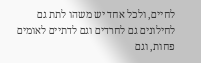לחיים, ולכל אחד יש משהו לתת גם לחילונים גם לחרדים וגם לדתיים לאומים פחות, וגם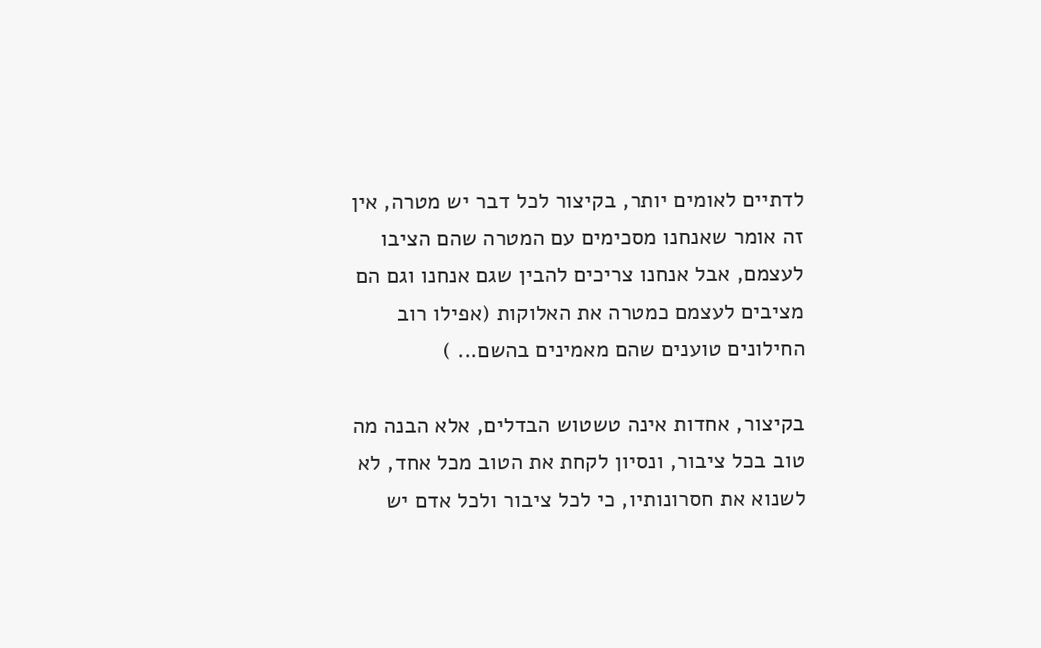לדתיים לאומים יותר, בקיצור לכל דבר יש מטרה, אין זה אומר שאנחנו מסכימים עם המטרה שהם הציבו לעצמם, אבל אנחנו צריכים להבין שגם אנחנו וגם הם מציבים לעצמם כמטרה את האלוקות (אפילו רוב החילונים טוענים שהם מאמינים בהשם... )

בקיצור, אחדות אינה טשטוש הבדלים, אלא הבנה מה טוב בכל ציבור, ונסיון לקחת את הטוב מכל אחד, לא לשנוא את חסרונותיו, כי לכל ציבור ולכל אדם יש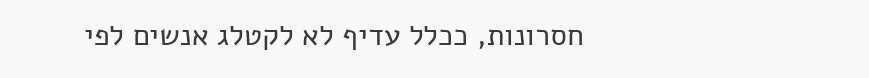חסרונות, ככלל עדיף לא לקטלג אנשים לפי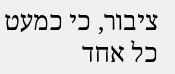ציבור, כי כמעט כל אחד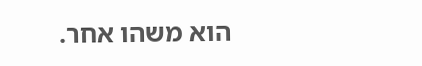הוא משהו אחר.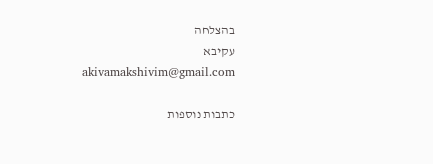בהצלחה
עקיבא
akivamakshivim@gmail.com

כתבות נוספות